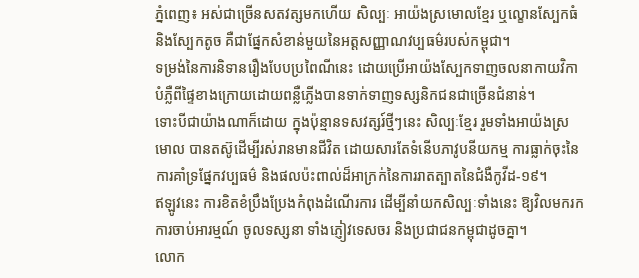ភ្នំពេញ៖ អស់ជាច្រើនសតវត្សមកហើយ សិល្បៈ អាយ៉ងស្រមោលខ្មែរ ឬល្ខោនស្បែកធំ និងស្បែកតូច គឺជាផ្នែកសំខាន់មួយនៃអត្តសញ្ញាណវប្បធម៌របស់កម្ពុជា។
ទម្រង់នៃការនិទានរឿងបែបប្រពៃណីនេះ ដោយប្រើអាយ៉ងស្បែកទាញចលនាកាយវិកា បំភ្លឺពីផ្ទៃខាងក្រោយដោយពន្លឺភ្លើងបានទាក់ទាញទស្សនិកជនជាច្រើនជំនាន់។
ទោះបីជាយ៉ាងណាក៏ដោយ ក្នុងប៉ុន្មានទសវត្សរ៍ថ្មីៗនេះ សិល្បៈខ្មែរ រួមទាំងអាយ៉ងស្រមោល បានតស៊ូដើម្បីរស់រានមានជីវិត ដោយសារតែទំនើបភាវូបនីយកម្ម ការធ្លាក់ចុះនៃការគាំទ្រផ្នែកវប្បធម៌ និងផលប៉ះពាល់ដ៏អាក្រក់នៃការរាតត្បាតនៃជំងឺកូវីដ-១៩។
ឥឡូវនេះ ការខិតខំប្រឹងប្រែងកំពុងដំណើរការ ដើម្បីនាំយកសិល្បៈទាំងនេះ ឱ្យវិលមករកការចាប់អារម្មណ៍ ចូលទស្សនា ទាំងភ្ញៀវទេសចរ និងប្រជាជនកម្ពុជាដូចគ្នា។
លោក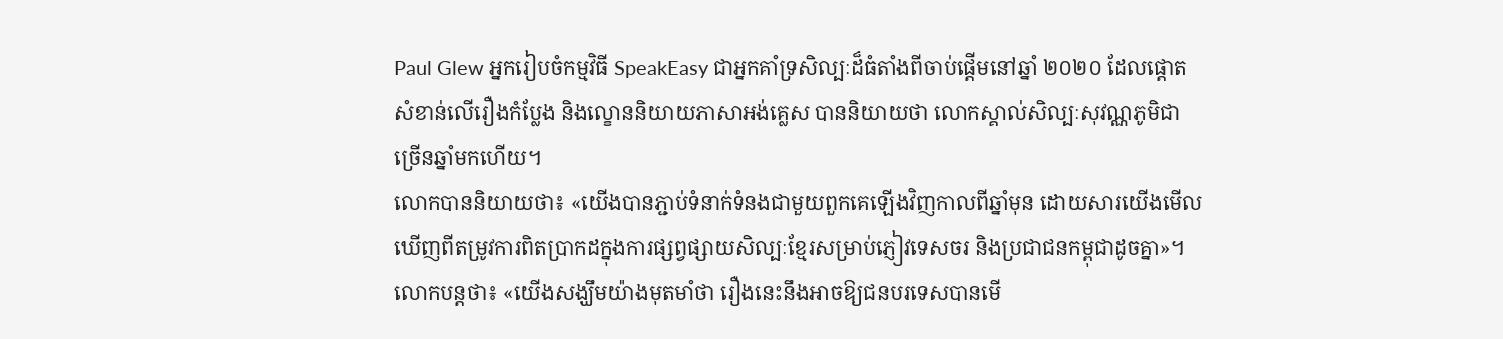Paul Glew អ្នករៀបចំកម្មវិធី SpeakEasy ជាអ្នកគាំទ្រសិល្បៈដ៏ធំតាំងពីចាប់ផ្តើមនៅឆ្នាំ ២០២០ ដែលផ្តោតសំខាន់លើរឿងកំប្លែង និងល្ខោននិយាយភាសាអង់គ្លេស បាននិយាយថា លោកស្គាល់សិល្បៈសុវណ្ណភូមិជាច្រើនឆ្នាំមកហើយ។
លោកបាននិយាយថា៖ «យើងបានភ្ជាប់ទំនាក់ទំនងជាមួយពួកគេឡើងវិញកាលពីឆ្នាំមុន ដោយសារយើងមើលឃើញពីតម្រូវការពិតប្រាកដក្នុងការផ្សព្វផ្សាយសិល្បៈខ្មែរសម្រាប់ភ្ញៀវទេសចរ និងប្រជាជនកម្ពុជាដូចគ្នា»។
លោកបន្ដថា៖ «យើងសង្ឃឹមយ៉ាងមុតមាំថា រឿងនេះនឹងអាចឱ្យជនបរទេសបានមើ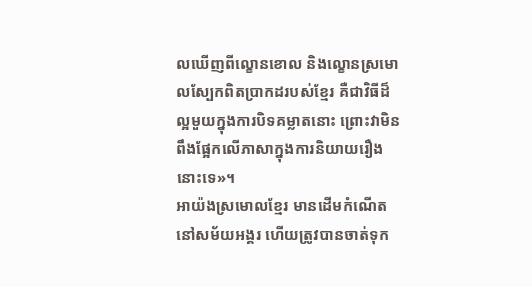លឃើញពីល្ខោនខោល និងល្ខោនស្រមោលស្បែកពិតប្រាកដរបស់ខ្មែរ គឺជាវិធីដ៏ល្អមួយក្នុងការបិទគម្លាតនោះ ព្រោះវាមិនពឹងផ្អែកលើភាសាក្នុងការនិយាយរឿងនោះទេ»។
អាយ៉ងស្រមោលខ្មែរ មានដើមកំណើតនៅសម័យអង្គរ ហើយត្រូវបានចាត់ទុក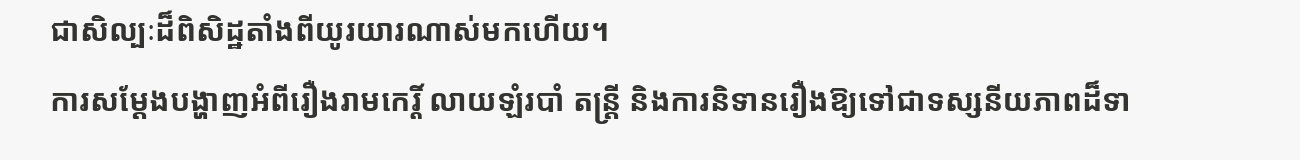ជាសិល្បៈដ៏ពិសិដ្ឋតាំងពីយូរយារណាស់មកហើយ។
ការសម្តែងបង្ហាញអំពីរឿងរាមកេរ្តិ៍ លាយឡំរបាំ តន្ត្រី និងការនិទានរឿងឱ្យទៅជាទស្សនីយភាពដ៏ទា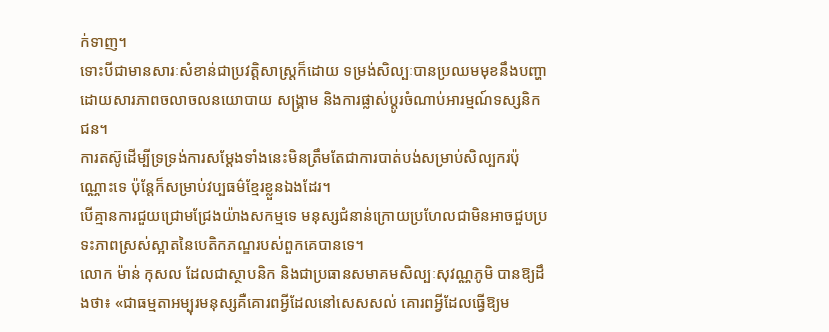ក់ទាញ។
ទោះបីជាមានសារៈសំខាន់ជាប្រវត្តិសាស្ត្រក៏ដោយ ទម្រង់សិល្បៈបានប្រឈមមុខនឹងបញ្ហាដោយសារភាពចលាចលនយោបាយ សង្គ្រាម និងការផ្លាស់ប្ដូរចំណាប់អារម្មណ៍ទស្សនិកជន។
ការតស៊ូដើម្បីទ្រទ្រង់ការសម្តែងទាំងនេះមិនត្រឹមតែជាការបាត់បង់សម្រាប់សិល្បករប៉ុណ្ណោះទេ ប៉ុន្តែក៏សម្រាប់វប្បធម៌ខ្មែរខ្លួនឯងដែរ។
បើគ្មានការជួយជ្រោមជ្រែងយ៉ាងសកម្មទេ មនុស្សជំនាន់ក្រោយប្រហែលជាមិនអាចជួបប្រទះភាពស្រស់ស្អាតនៃបេតិកភណ្ឌរបស់ពួកគេបានទេ។
លោក ម៉ាន់ កុសល ដែលជាស្ថាបនិក និងជាប្រធានសមាគមសិល្បៈសុវណ្ណភូមិ បានឱ្យដឹងថា៖ «ជាធម្មតាអម្បុរមនុស្សគឺគោរពអ្វីដែលនៅសេសសល់ គោរពអ្វីដែលធ្វើឱ្យម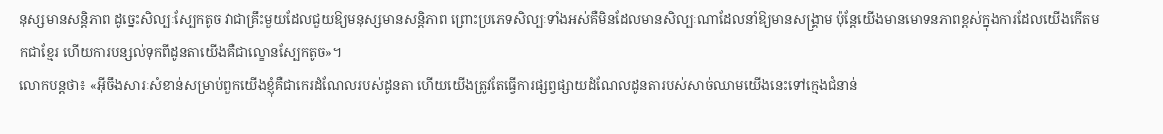នុស្សមានសន្តិភាព ដូច្នេះសិល្បៈស្បែកតូច វាជាគ្រឹះមួយដែលជួយឱ្យមនុស្សមានសន្តិភាព ព្រោះប្រភេទសិល្បៈទាំងអស់គឺមិនដែលមានសិល្បៈណាដែលនាំឱ្យមានសង្គ្រាម ប៉ុន្តែយើងមានមោទនភាពខ្ពស់ក្នុងការដែលយើងកើតមកជាខ្មែរ ហើយការបន្សល់ទុកពីដូនតាយើងគឺជាល្ខោនស្បែកតូច»។
លោកបន្ដថា៖ «អ៊ីចឹងសារៈសំខាន់សម្រាប់ពួកយើងខ្ញុំគឺជាកេរដំណែលរបស់ដូនតា ហើយយើងត្រូវតែធ្វើការផ្សព្វផ្សាយដំណែលដូនតារបស់សាច់ឈាមយើងនេះទៅក្មេងជំនាន់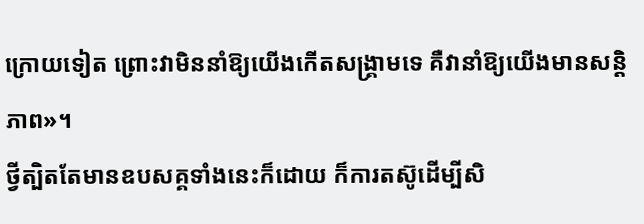ក្រោយទៀត ព្រោះវាមិននាំឱ្យយើងកើតសង្គ្រាមទេ គឺវានាំឱ្យយើងមានសន្តិភាព»។
ថ្វីត្បិតតែមានឧបសគ្គទាំងនេះក៏ដោយ ក៏ការតស៊ូដើម្បីសិ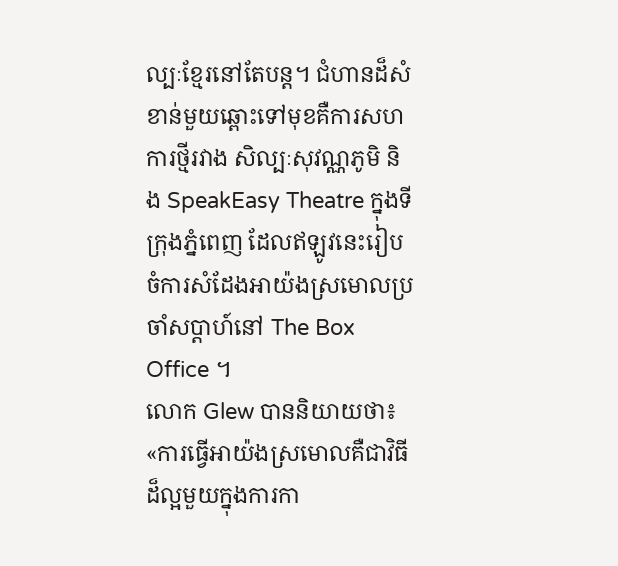ល្បៈខ្មែរនៅតែបន្ត។ ជំហានដ៏សំខាន់មួយឆ្ពោះទៅមុខគឺការសហការថ្មីរវាង សិល្បៈសុវណ្ណភូមិ និង SpeakEasy Theatre ក្នុងទីក្រុងភ្នំពេញ ដែលឥឡូវនេះរៀបចំការសំដែងអាយ៉ងស្រមោលប្រចាំសប្តាហ៍នៅ The Box Office ។
លោក Glew បាននិយាយថា៖ «ការធ្វើអាយ៉ងស្រមោលគឺជាវិធីដ៏ល្អមួយក្នុងការកា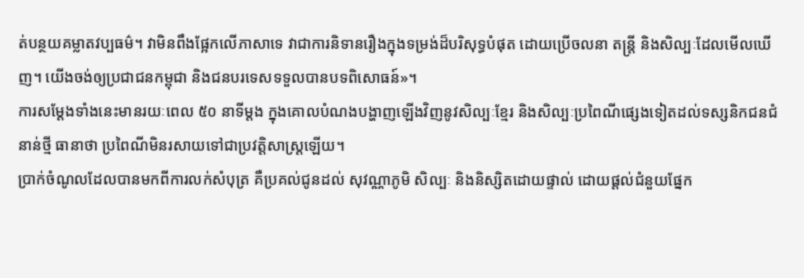ត់បន្ថយគម្លាតវប្បធម៌។ វាមិនពឹងផ្អែកលើភាសាទេ វាជាការនិទានរឿងក្នុងទម្រង់ដ៏បរិសុទ្ធបំផុត ដោយប្រើចលនា តន្ត្រី និងសិល្បៈដែលមើលឃើញ។ យើងចង់ឲ្យប្រជាជនកម្ពុជា និងជនបរទេសទទួលបានបទពិសោធន៍»។
ការសម្តែងទាំងនេះមានរយៈពេល ៥០ នាទីម្តង ក្នុងគោលបំណងបង្ហាញឡើងវិញនូវសិល្បៈខ្មែរ និងសិល្បៈប្រពៃណីផ្សេងទៀតដល់ទស្សនិកជនជំនាន់ថ្មី ធានាថា ប្រពៃណីមិនរសាយទៅជាប្រវត្តិសាស្ត្រឡើយ។
ប្រាក់ចំណូលដែលបានមកពីការលក់សំបុត្រ គឺប្រគល់ជូនដល់ សុវណ្ណាភូមិ សិល្បៈ និងនិស្សិតដោយផ្ទាល់ ដោយផ្តល់ជំនួយផ្នែក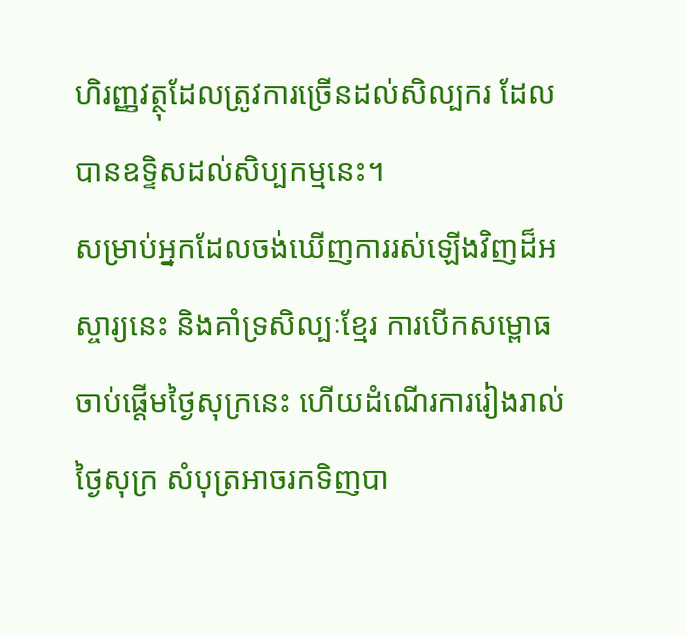ហិរញ្ញវត្ថុដែលត្រូវការច្រើនដល់សិល្បករ ដែលបានឧទ្ទិសដល់សិប្បកម្មនេះ។
សម្រាប់អ្នកដែលចង់ឃើញការរស់ឡើងវិញដ៏អស្ចារ្យនេះ និងគាំទ្រសិល្បៈខ្មែរ ការបើកសម្ពោធចាប់ផ្តើមថ្ងៃសុក្រនេះ ហើយដំណើរការរៀងរាល់ថ្ងៃសុក្រ សំបុត្រអាចរកទិញបា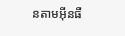នតាមអ៊ីនធឺ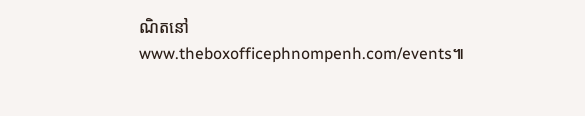ណិតនៅ www.theboxofficephnompenh.com/events៕